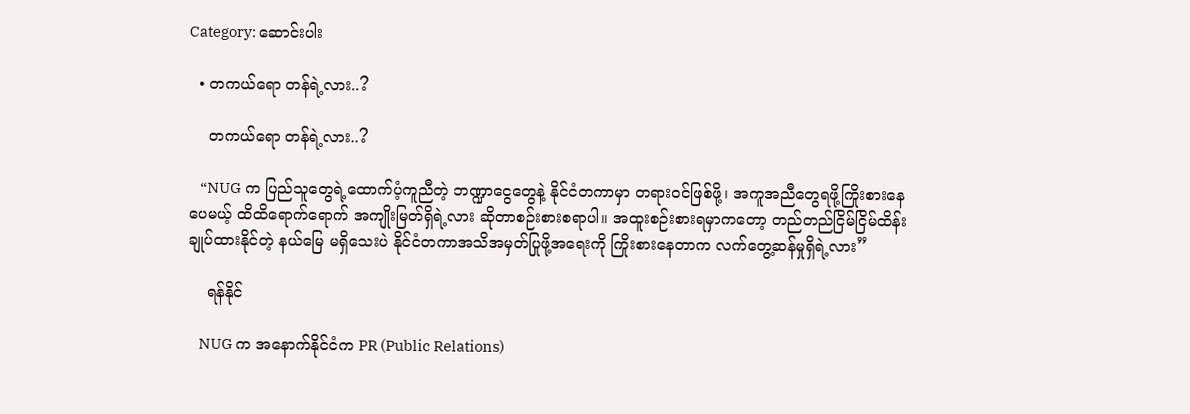Category: ဆောင်းပါး

  • တကယ်ရော တန်ရဲ့လား..?

    တကယ်ရော တန်ရဲ့လား..?

    “NUG က ပြည်သူတွေရဲ့ထောက်ပံ့ကူညီတဲ့ ဘဏ္ဍာငွေတွေနဲ့ နိုင်ငံတကာမှာ တရားဝင်ဖြစ်ဖို့၊ အကူအညီတွေရဖို့ကြိုးစားနေပေမယ့် ထိထိရောက်ရောက် အကျိုးမြတ်ရှိရဲ့လား ဆိုတာစဉ်းစားစရာပါ။ အထူးစဉ်းစားရမှာကတော့ တည်တည်ငြိမ်ငြိမ်ထိန်းချုပ်ထားနိုင်တဲ့ နယ်မြေ မရှိသေးပဲ နိုင်ငံတကာအသိအမှတ်ပြုဖို့အရေးကို ကြိုးစားနေတာက လက်တွေ့ဆန်မှုရှိရဲ့လား”

    ရန်နိုင်

    NUG က အနောက်နိုင်ငံက PR (Public Relations)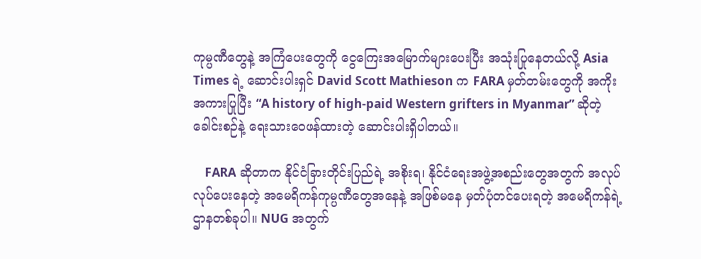ကုမ္ပဏီတွေနဲ့ အကြံပေးတွေကို ငွေကြေးအမြောက်များပေးပြီး အသုံးပြုနေတယ်လို့ Asia Times ရဲ့ ဆောင်းပါးရှင် David Scott Mathieson က FARA မှတ်တမ်းတွေကို အကိုးအကားပြုပြီး “A history of high-paid Western grifters in Myanmar” ဆိုတဲ့ ခေါင်းစဉ်နဲ့ ရေးသားဝေဖန်ထားတဲ့‌ ဆောင်းပါးရှိပါတယ်။

    FARA ဆိုတာက နိုင်ငံခြားတိုင်းပြည်ရဲ့ အစိုးရ၊ နိုင်ငံရေးအဖွဲ့အစည်းတွေအတွက် အလုပ်လုပ်ပေးနေတဲ့ အမေရိကန်ကုမ္ပဏီတွေအနေနဲ့ အဖြစ်မနေ မှတ်ပုံတင်ပေးရတဲ့ အမေရိကန်ရဲ့ဌာနတစ်ခုပါ။ NUG အတွက်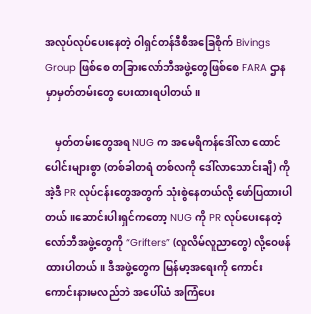အလုပ်လုပ်ပေးနေတဲ့ ဝါရှင်တန်ဒီစီအခြေစိုက် Bivings Group ဖြစ်စေ တခြားလော်ဘီအဖွဲ့တွေဖြစ်စေ FARA ဌာနမှာမှတ်တမ်းတွေ ပေးထားရပါတယ်။

    မှတ်တမ်းတွေအရ NUG က အမေရိကန်ဒေါ်လာ ထောင်ပေါင်းများစွာ (တစ်ခါတရံ တစ်လကို ဒေါ်လာသောင်းချီ) ကို အဲ့ဒီ PR လုပ်ငန်းတွေအတွက် သုံးစွဲနေတယ်လို့ ဖော်ပြထားပါတယ်။ဆောင်းပါးရှင်ကတော့ NUG ကို PR လုပ်ပေးနေတဲ့ လော်ဘီအဖွဲ့တွေကို “Grifters” (လူလိမ်လူညာတွေ) လို့ဝေဖန်ထားပါတယ်။ ဒီအဖွဲ့တွေက မြန်မာ့အရေးကို ကောင်းကောင်းနားမလည်ဘဲ အပေါ်ယံ အကြံပေး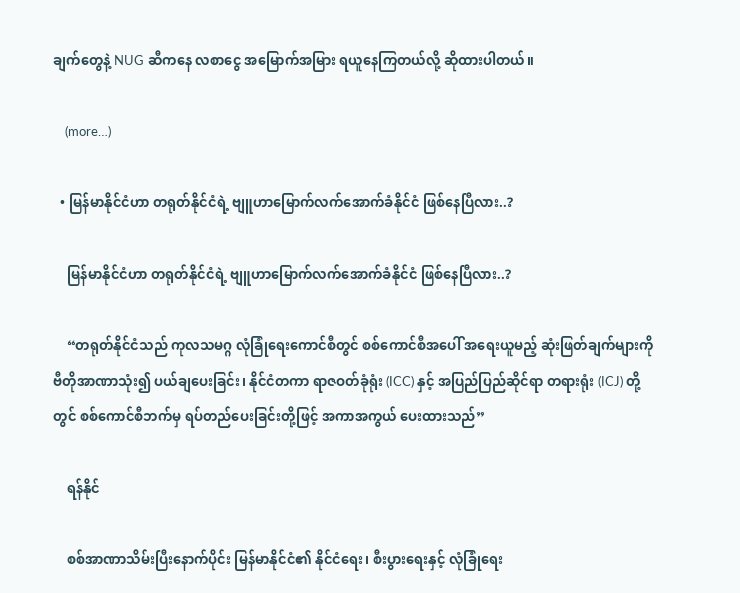ချက်တွေနဲ့ NUG ဆီကနေ လစာငွေ အမြောက်အမြား ရယူနေကြတယ်လို့ ဆိုထားပါတယ်။

    (more…)

  • မြန်မာနိုင်ငံဟာ တရုတ်နိုင်ငံရဲ့ ဗျူဟာမြောက်လက်အောက်ခံနိုင်ငံ ဖြစ်နေပြီလား..?

    မြန်မာနိုင်ငံဟာ တရုတ်နိုင်ငံရဲ့ ဗျူဟာမြောက်လက်အောက်ခံနိုင်ငံ ဖြစ်နေပြီလား..?

    “တရုတ်နိုင်ငံသည် ကုလသမဂ္ဂ လုံခြုံရေးကောင်စီတွင် စစ်ကောင်စီအပေါ် အရေးယူမည့် ဆုံးဖြတ်ချက်များကို ဗီတိုအာဏာသုံး၍ ပယ်ချပေးခြင်း၊ နိုင်ငံတကာ ရာဇဝတ်ခုံရုံး (ICC) နှင့် အပြည်ပြည်ဆိုင်ရာ တရားရုံး (ICJ) တို့တွင် စစ်ကောင်စီဘက်မှ ရပ်တည်ပေးခြင်းတို့ဖြင့် အကာအကွယ် ပေးထားသည်”

    ရန်နိုင်

    စစ်အာဏာသိမ်းပြီးနောက်ပိုင်း မြန်မာနိုင်ငံ၏ နိုင်ငံရေး၊ စီးပွားရေးနှင့် လုံခြုံရေး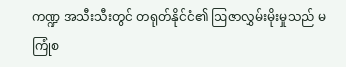ကဏ္ဍ အသီးသီးတွင် တရုတ်နိုင်ငံ၏ ဩဇာလွှမ်းမိုးမှုသည် မကြုံစ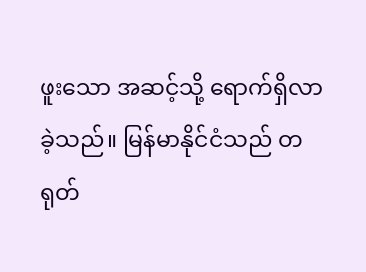ဖူးသော အဆင့်သို့ ရောက်ရှိလာခဲ့သည်။ မြန်မာနိုင်ငံသည် တရုတ်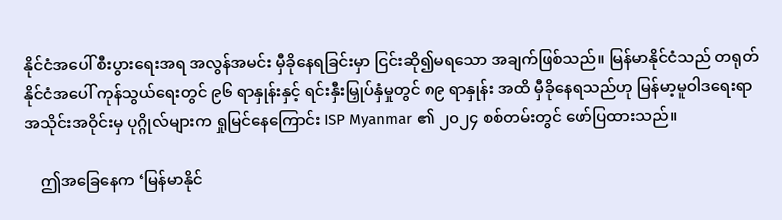နိုင်ငံအပေါ် စီးပွားရေးအရ အလွန်အမင်း မှီခိုနေရခြင်းမှာ ငြင်းဆို၍မရသော အချက်ဖြစ်သည်။ မြန်မာနိုင်ငံသည် တရုတ်နိုင်ငံအပေါ် ကုန်သွယ်ရေးတွင် ၉၆ ရာနှုန်းနှင့် ရင်းနှီးမြှုပ်နှံမှုတွင် ၈၉ ရာနှုန်း အထိ မှီခိုနေရသည်ဟု မြန်မာ့မူဝါဒရေးရာအသိုင်းအဝိုင်းမှ ပုဂ္ဂိုလ်များက ရှုမြင်နေကြောင်း ISP Myanmar ၏ ၂၀၂၄ စစ်တမ်းတွင် ဖော်ပြထားသည်။

    ဤအခြေနေက ‘မြန်မာနိုင်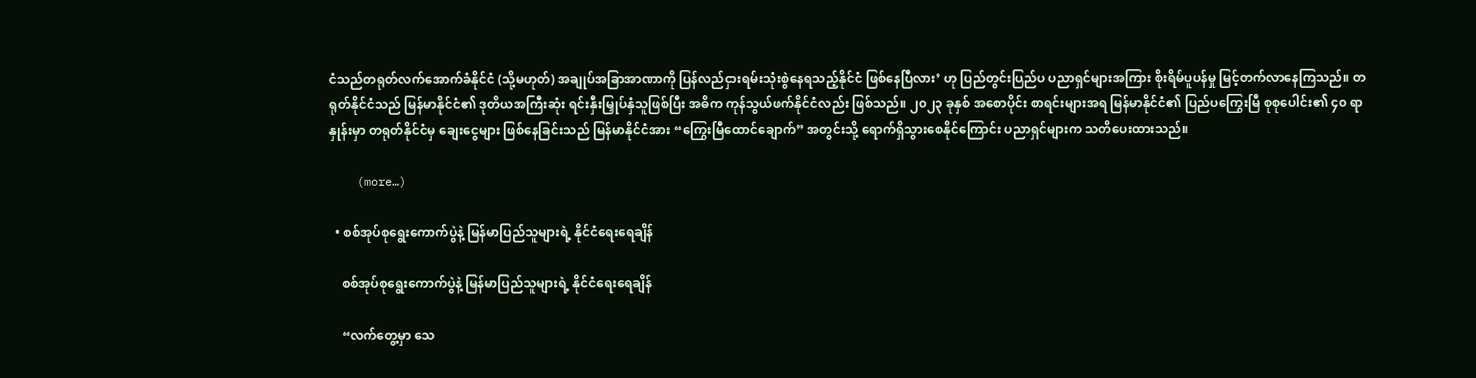ငံသည်တရုတ်လက်အောက်ခံနိုင်ငံ (သို့မဟုတ်) အချုပ်အခြာအာဏာကို ပြန်လည်ငှားရမ်းသုံးစွဲနေရသည့်နိုင်ငံ ဖြစ်နေပြီလား’ ဟု ပြည်တွင်းပြည်ပ ပညာရှင်များအကြား စိုးရိမ်ပူပန်မှု မြင့်တက်လာနေကြသည်။ တရုတ်နိုင်ငံသည် မြန်မာနိုင်ငံ၏ ဒုတိယအကြီးဆုံး ရင်းနှီးမြှုပ်နှံသူဖြစ်ပြီး အဓိက ကုန်သွယ်ဖက်နိုင်ငံလည်း ဖြစ်သည်။ ၂၀၂၃ ခုနှစ် အစောပိုင်း စာရင်းများအရ မြန်မာနိုင်ငံ၏ ပြည်ပကြွေးမြီ စုစုပေါင်း၏ ၄၀ ရာနှုန်းမှာ တရုတ်နိုင်ငံမှ ချေးငွေများ ဖြစ်နေခြင်းသည် မြန်မာနိုင်ငံအား “ကြွေးမြီထောင်ချောက်” အတွင်းသို့ ရောက်ရှိသွားစေနိုင်ကြောင်း ပညာရှင်များက သတိပေးထားသည်။

    (more…)

  • စစ်အုပ်စုရွေးကောက်ပွဲနဲ့ မြန်မာပြည်သူများရဲ့ နိုင်ငံရေးရေချိန်

    စစ်အုပ်စုရွေးကောက်ပွဲနဲ့ မြန်မာပြည်သူများရဲ့ နိုင်ငံရေးရေချိန်

    “လက်တွေ့မှာ သေ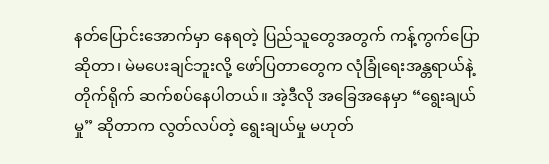နတ်ပြောင်းအောက်မှာ နေရတဲ့ ပြည်သူတွေအတွက် ကန့်ကွက်ပြောဆိုတာ၊ မဲမပေးချင်ဘူးလို့ ဖော်ပြတာတွေက လုံခြုံရေးအန္တရာယ်နဲ့ တိုက်ရိုက် ဆက်စပ်နေပါတယ်။ အဲ့ဒီလို အခြေအနေမှာ “ရွေးချယ်မှု” ဆိုတာက လွတ်လပ်တဲ့ ရွေးချယ်မှု မဟုတ်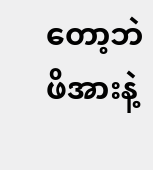တော့ဘဲ ဖိအားနဲ့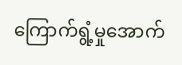ကြောက်ရွံ့မှုအောက်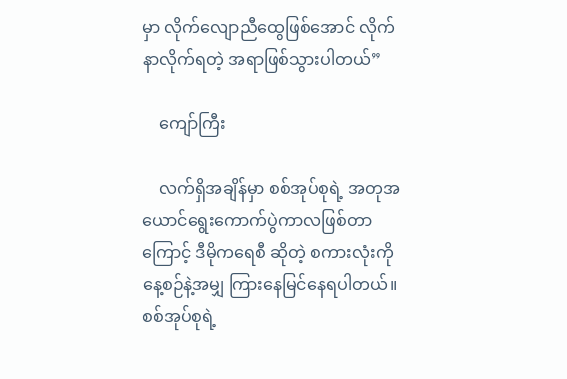မှာ လိုက်လျောညီထွေဖြစ်အောင် လိုက်နာလိုက်ရတဲ့ အရာဖြစ်သွားပါတယ်”

    ကျော်ကြီး

    လက်ရှိအချိန်မှာ စစ်အုပ်စုရဲ့ အတုအယောင်ရွေးကောက်ပွဲကာလဖြစ်တာကြောင့် ဒီမိုကရေစီ ဆိုတဲ့ စကားလုံးကို နေ့စဉ်နဲ့အမျှ ကြားနေမြင်နေရပါတယ်။ စစ်အုပ်စုရဲ့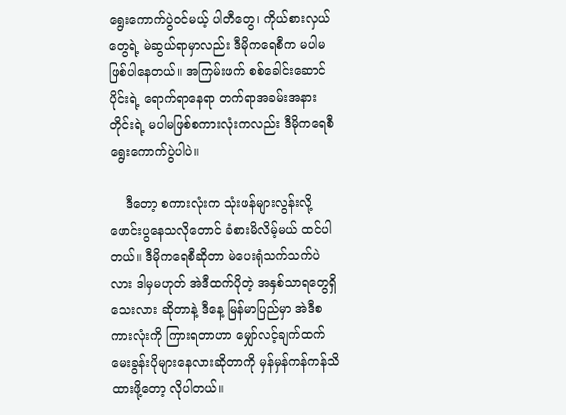ရွေးကောက်ပွဲဝင်မယ့် ပါတီတွေ၊ ကိုယ်စားလှယ်တွေရဲ့ မဲဆွယ်ရာမှာလည်း ဒီမိုကရေစီက မပါမဖြစ်ပါနေတယ်။ အကြမ်းဖက် စစ်ခေါင်းဆောင်ပိုင်းရဲ့ ရောက်ရာနေရာ တက်ရာအခမ်းအနားတိုင်းရဲ့ မပါမဖြစ်စကားလုံးကလည်း ဒီမိုကရေစီရွေးကောက်ပွဲပါပဲ။

    ဒီတော့ စကားလုံးက သုံးဖန်များလွန်းလို့ ဖောင်းပွနေသလိုတောင် ခံစားမိလိမ့်မယ် ထင်ပါတယ်။ ဒီမိုကရေစီဆိုတာ မဲပေးရုံသက်သက်ပဲလား ဒါမှမဟုတ် အဲဒီထက်ပိုတဲ့ အနှစ်သာရတွေရှိသေးလား ဆိုတာနဲ့ ဒီနေ့ မြန်မာပြည်မှာ အဲဒီစကားလုံးကို ကြားရတာဟာ မျှော်လင့်ချက်ထက် မေးခွန်းပိုများနေလားဆိုတာကို မှန်မှန်ကန်ကန်သိထားဖို့တော့ လိုပါတယ်။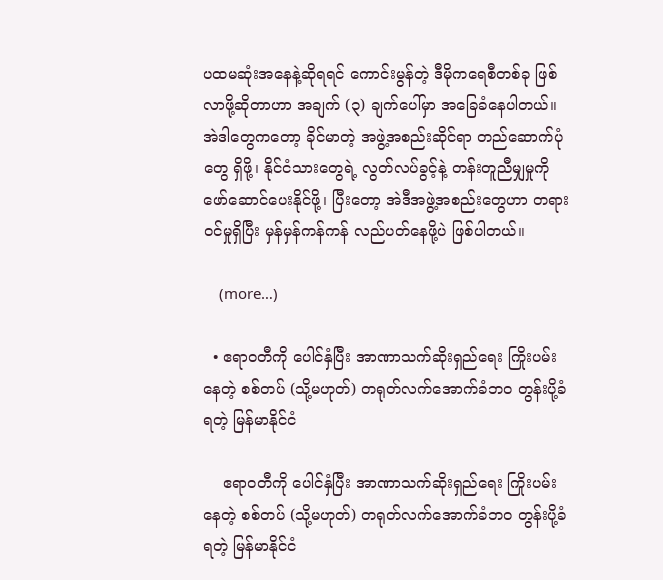ပထမဆုံးအနေနဲ့ဆိုရရင် ကောင်းမွန်တဲ့ ဒီမိုကရေစီတစ်ခု ဖြစ်လာဖို့ဆိုတာဟာ အချက် (၃) ချက်ပေါ်မှာ အခြေခံနေပါတယ်။ အဲဒါတွေကတော့ ခိုင်မာတဲ့ အဖွဲ့အစည်းဆိုင်ရာ တည်ဆောက်ပုံတွေ ရှိဖို့၊ နိုင်ငံသားတွေရဲ့ လွတ်လပ်ခွင့်နဲ့ တန်းတူညီမျှမှုကို ဖော်ဆောင်ပေးနိုင်ဖို့၊ ပြီးတော့ အဲဒီအဖွဲ့အစည်းတွေဟာ တရားဝင်မှုရှိပြီး မှန်မှန်ကန်ကန် လည်ပတ်နေဖို့ပဲ ဖြစ်ပါတယ်။

    (more…)

  • ဧရာဝတီကို ပေါင်နှံပြီး အာဏာသက်ဆိုးရှည်ရေး ကြိုးပမ်းနေတဲ့ စစ်တပ် (သို့မဟုတ်) တရုတ်လက်အောက်ခံဘဝ တွန်းပို့ခံရတဲ့ မြန်မာနိုင်ငံ

    ဧရာဝတီကို ပေါင်နှံပြီး အာဏာသက်ဆိုးရှည်ရေး ကြိုးပမ်းနေတဲ့ စစ်တပ် (သို့မဟုတ်) တရုတ်လက်အောက်ခံဘဝ တွန်းပို့ခံရတဲ့ မြန်မာနိုင်ငံ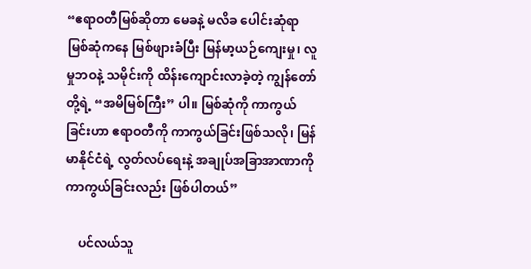“ဧရာဝတီမြစ်ဆိုတာ မေခနဲ့ မလိခ ပေါင်းဆုံရာ မြစ်ဆုံကနေ မြစ်ဖျားခံပြီး မြန်မာ့ယဉ်ကျေးမှု၊ လူမှုဘဝနဲ့ သမိုင်းကို ထိန်းကျောင်းလာခဲ့တဲ့ ကျွန်တော်တို့ရဲ့ “အမိမြစ်ကြီး” ပါ။ မြစ်ဆုံကို ကာကွယ်ခြင်းဟာ ဧရာဝတီကို ကာကွယ်ခြင်းဖြစ်သလို၊ မြန်မာနိုင်ငံရဲ့ လွတ်လပ်ရေးနဲ့ အချုပ်အခြာအာဏာကို ကာကွယ်ခြင်းလည်း ဖြစ်ပါတယ်”

    ပင်လယ်သူ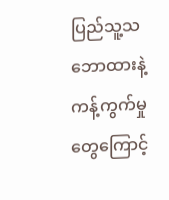ပြည်သူ့သဘောထားနဲ့ ကန့်ကွက်မှုတွေကြောင့်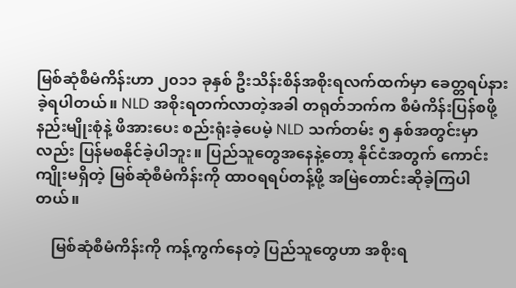မြစ်ဆုံစီမံကိန်းဟာ ၂၀၁၁ ခုနှစ် ဦးသိန်းစိန်အစိုးရလက်ထက်မှာ ခေတ္တရပ်နားခဲ့ရပါတယ်။ NLD အစိုးရတက်လာတဲ့အခါ တရုတ်ဘက်က စီမံကိန်းပြန်စဖို့ နည်းမျိုးစုံနဲ့ ဖိအားပေး စည်းရုံးခဲ့ပေမဲ့ NLD သက်တမ်း ၅ နှစ်အတွင်းမှာလည်း ပြန်မစနိုင်ခဲ့ပါဘူး။ ပြည်သူတွေအနေနဲ့တော့ နိုင်ငံအတွက် ကောင်းကျိုးမရှိတဲ့ မြစ်ဆုံစီမံကိန်းကို ထာဝရရပ်တန့်ဖို့ အမြဲတောင်းဆိုခဲ့ကြပါတယ်။

    မြစ်ဆုံစီမံကိန်းကို ကန့်ကွက်နေတဲ့ ပြည်သူတွေဟာ အစိုးရ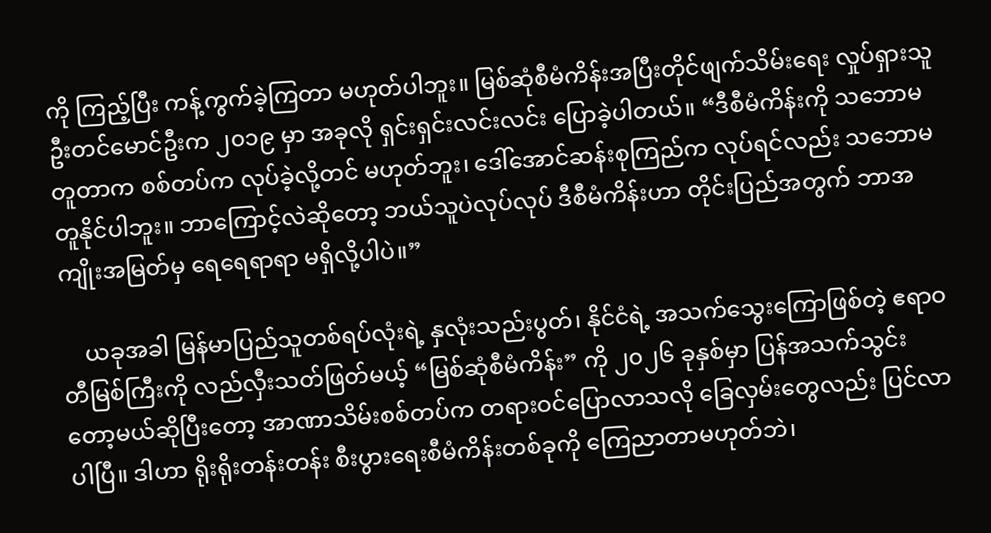ကို ကြည့်ပြီး ကန့်ကွက်ခဲ့ကြတာ မဟုတ်ပါဘူး။ မြစ်ဆုံစီမံကိန်းအပြီးတိုင်ဖျက်သိမ်းရေး လှုပ်ရှားသူ ဦးတင်မောင်ဦးက ၂၀၁၉ မှာ အခုလို ရှင်းရှင်းလင်းလင်း ပြောခဲ့ပါတယ်။ “ဒီစီမံကိန်းကို သဘောမတူတာက စစ်တပ်က လုပ်ခဲ့လို့တင် မဟုတ်ဘူး၊ ဒေါ်အောင်ဆန်းစုကြည်က လုပ်ရင်လည်း သဘောမတူနိုင်ပါဘူး။ ဘာကြောင့်လဲဆိုတော့ ဘယ်သူပဲလုပ်လုပ် ဒီစီမံကိန်းဟာ တိုင်းပြည်အတွက် ဘာအကျိုးအမြတ်မှ ရေရေရာရာ မရှိလို့ပါပဲ။”

    ယခုအခါ မြန်မာပြည်သူတစ်ရပ်လုံးရဲ့ နှလုံးသည်းပွတ်၊ နိုင်ငံရဲ့ အသက်သွေးကြောဖြစ်တဲ့ ဧရာဝတီမြစ်ကြီးကို လည်လှီးသတ်ဖြတ်မယ့် “မြစ်ဆုံစီမံကိန်း” ကို ၂၀၂၆ ခုနှစ်မှာ ပြန်အသက်သွင်းတော့မယ်ဆိုပြီးတော့ အာဏာသိမ်းစစ်တပ်က တရားဝင်ပြောလာသလို ခြေလှမ်းတွေလည်း ပြင်လာပါပြီ။ ဒါဟာ ရိုးရိုးတန်းတန်း စီးပွားရေးစီမံကိန်းတစ်ခုကို ကြေညာတာမဟုတ်ဘဲ၊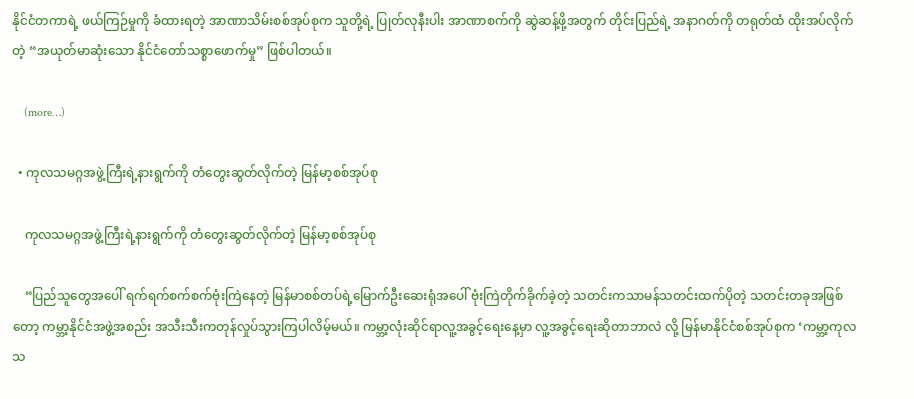နိုင်ငံတကာရဲ့ ဖယ်ကြဉ်မှုကို ခံထားရတဲ့ အာဏာသိမ်းစစ်အုပ်စုက သူတို့ရဲ့ ပြုတ်လုနီးပါး အာဏာစက်ကို ဆွဲဆန့်ဖို့အတွက် တိုင်းပြည်ရဲ့ အနာဂတ်ကို တရုတ်ထံ ထိုးအပ်လိုက်တဲ့ “အယုတ်မာဆုံးသော နိုင်ငံတော်သစ္စာဖောက်မှု” ဖြစ်ပါတယ်။

    (more…)

  • ကုလသမဂ္ဂအဖွဲ့ကြီးရဲ့နားရွက်ကို တံတွေးဆွတ်လိုက်တဲ့ မြန်မာ့စစ်အုပ်စု

    ကုလသမဂ္ဂအဖွဲ့ကြီးရဲ့နားရွက်ကို တံတွေးဆွတ်လိုက်တဲ့ မြန်မာ့စစ်အုပ်စု

    “ပြည်သူတွေအပေါ် ရက်ရက်စက်စက်ဗုံးကြဲနေတဲ့ မြန်မာစစ်တပ်ရဲ့မြောက်ဦးဆေးရုံအပေါ် ဗုံးကြဲတိုက်ခိုက်ခဲ့တဲ့ သတင်းကသာမန်သတင်းထက်ပိုတဲ့ သတင်းတခုအဖြစ်တော့ ကမ္ဘာ့နိုင်ငံအဖွဲ့အစည်း အသီးသီးကတုန်လှုပ်သွားကြပါလိမ့်မယ်။ ကမ္ဘာ့လုံးဆိုင်ရာလူ့အခွင့်ရေးနေ့မှာ လူ့အခွင့်ရေးဆိုတာဘာလဲ လို့ မြန်မာနိုင်ငံစစ်အုပ်စုက ‘ကမ္ဘာ့ကုလသ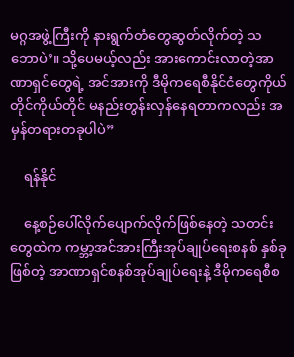မဂ္ဂအဖွဲ့ကြီးကို နားရွက်တံတွေဆွတ်လိုက်တဲ့ သဘောပဲ’။ သို့ပေမယ့်လည်း အားကောင်းလာတဲ့အာဏာရှင်တွေရဲ့ အင်အားကို ဒီမိုကရေစီနိုင်ငံတွေကိုယ်တိုင်ကိုယ်တိုင် မနည်းတွန်းလှန်နေရတာကလည်း အမှန်တရားတခုပါပဲ”

    ရန်နိုင်

    နေ့စဉ်ပေါ်လိုက်ပျောက်လိုက်ဖြစ်နေတဲ့ သတင်းတွေထဲက ကမ္ဘာ့အင်အားကြီးအုပ်ချုပ်ရေးစနစ် နှစ်ခုဖြစ်တဲ့ အာဏာရှင်စနစ်အုပ်ချုပ်ရေးနဲ့ ဒီမိုကရေစီစ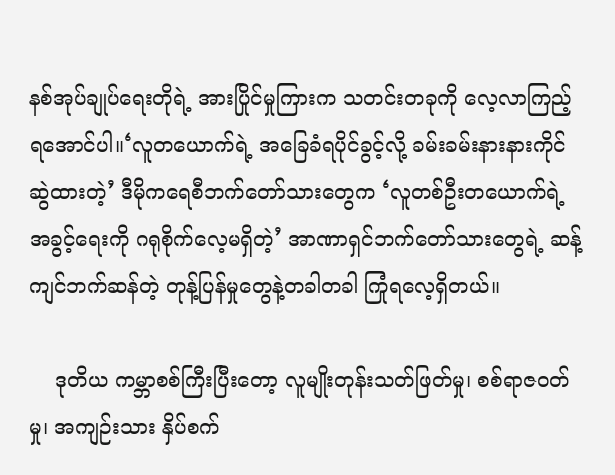နစ်အုပ်ချုပ်ရေးတိုရဲ့ အားပြိုင်မှုကြားက သတင်းတခုကို လေ့လာကြည့်ရအောင်ပါ။‘လူတယောက်ရဲ့ အခြေခံရပိုင်ခွင့်လို့ ခမ်းခမ်းနားနားကိုင်ဆွဲထားတဲ့’ ဒီမိုကရေစီဘက်တော်သားတွေက ‘လူတစ်ဦးတယောက်ရဲ့အခွင့်ရေးကို ဂရုစိုက်လေ့မရှိတဲ့’ အာဏာရှင်ဘက်တော်သားတွေရဲ့ ဆန့်ကျင်ဘက်ဆန်တဲ့ တုန့်ပြန်မှုတွေနဲ့တခါတခါ ကြုံရလေ့ရှိတယ်။

    ဒုတိယ ကမ္ဘာစစ်ကြီးပြီးတော့ လူမျိုးတုန်းသတ်ဖြတ်မှု၊ စစ်ရာဇဝတ်မှု၊ အကျဉ်းသား နှိပ်စက်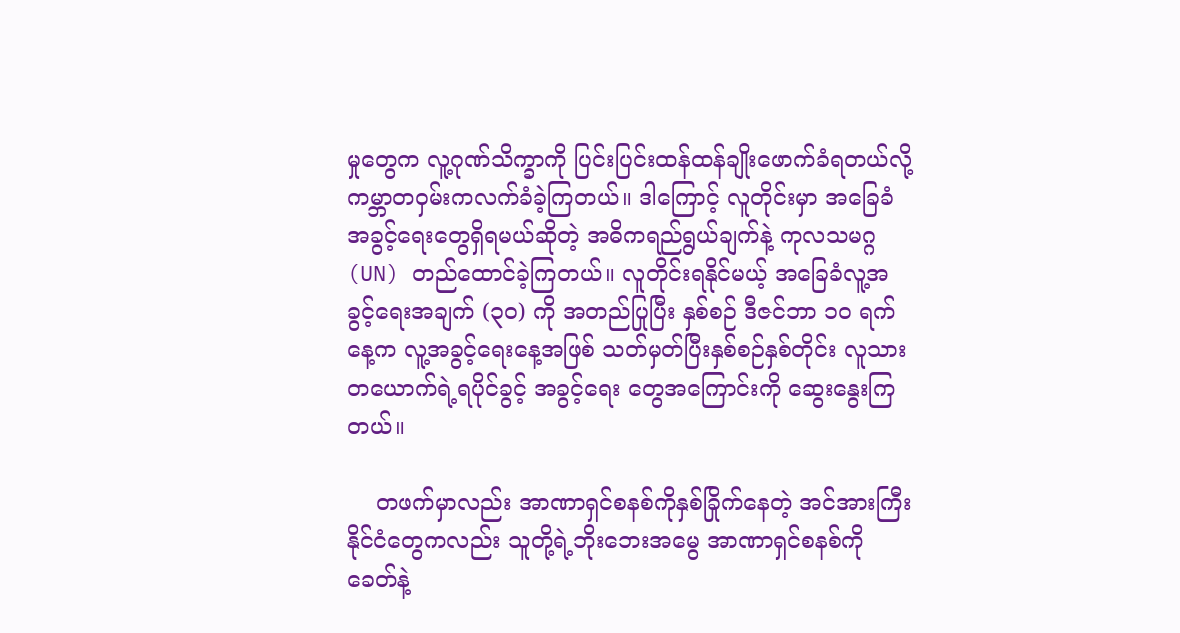မှုတွေက လူ့ဂုဏ်သိက္ခာကို ပြင်းပြင်းထန်ထန်ချိုးဖောက်ခံရတယ်လို့ ကမ္ဘာတဝှမ်းကလက်ခံခဲ့ကြတယ်။ ဒါကြောင့် လူတိုင်းမှာ အခြေခံအခွင့်ရေးတွေရှိရမယ်ဆိုတဲ့ အဓိကရည်ရွယ်ချက်နဲ့ ကုလသမဂ္ဂ (UN) တည်ထောင်ခဲ့ကြတယ်။ လူတိုင်းရနိုင်မယ့် အခြေခံလူ့အခွင့်ရေးအချက် (၃၀) ကို အတည်ပြုပြီး နှစ်စဉ် ဒီဇင်ဘာ ၁၀ ရက်နေ့က လူ့အခွင့်ရေးနေ့အဖြစ် သတ်မှတ်ပြီးနှစ်စဉ်နှစ်တိုင်း လူသားတယောက်ရဲ့ရပိုင်ခွင့် အခွင့်ရေး တွေအကြောင်းကို ဆွေးနွေးကြတယ်။

    တဖက်မှာလည်း အာဏာရှင်စနစ်ကိုနှစ်ခြိုက်နေတဲ့ အင်အားကြီးနိုင်ငံတွေကလည်း သူတို့ရဲ့ဘိုးဘေးအမွေ အာဏာရှင်စနစ်ကို ခေတ်နဲ့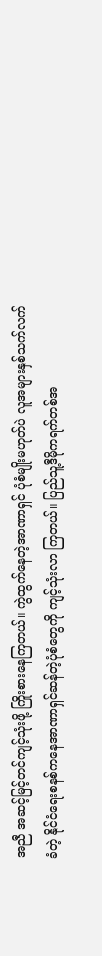အညီ အဆင့်မြင့်တင်ကျင့်သုံးဖို့ ကြိုးစားနေကြတယ်။ ကွဲထွက်နေတဲ့အာဏာရှင် ပုံစံမျိုးမဟုတ်ပဲ လူအများနှစ်သက်လက်ခံတဲ့ နိုင်ငံရေးစနစ်ကနေအာဏာရှင်ဆန်တဲ့ပုံစံတွေကို ကျင့်သုံးလာ ကြတယ်။ ပြည်သူ့ဒီမိုကရက်တစ်အ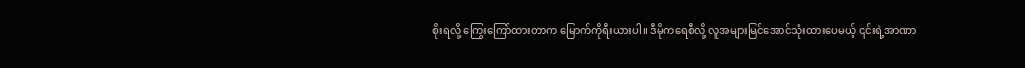စိုးရလို့ ကြွေးကြော်ထားတာက မြောက်ကိုရီးယားပါ။ ဒီမိုကရေစီလို့ လူအများမြင်အောင်သုံးထားပေမယ့် ၎င်းရဲ့အာဏာ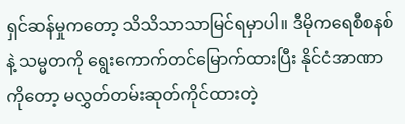ရှင်ဆန်မှုကတော့ သိသိသာသာမြင်ရမှာပါ။ ဒီမိုကရေစီစနစ်နဲ့ သမ္မတကို ရွေးကောက်တင်မြောက်ထားပြီး နိုင်ငံအာဏာကိုတော့ မလွှတ်တမ်းဆုတ်ကိုင်ထားတဲ့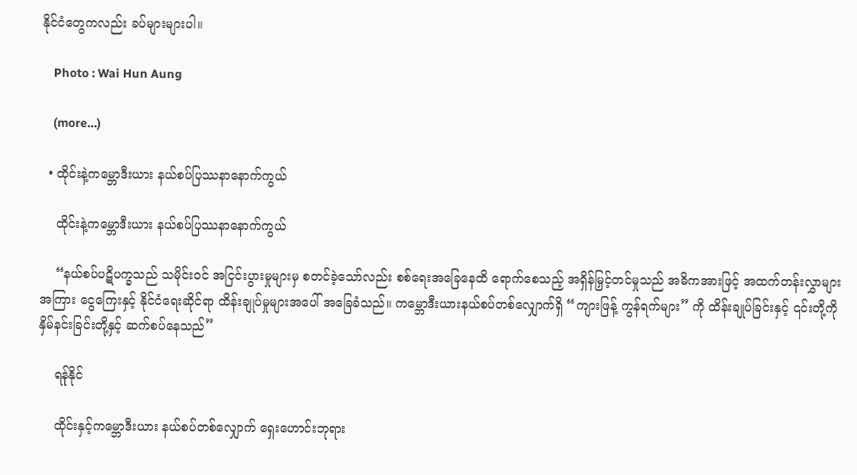နိုင်ငံတွေကလည်း ခပ်များများပါ။

    Photo : Wai Hun Aung

    (more…)

  • ထိုင်းနဲ့ကမ္ဘောဒီးယား နယ်စပ်ပြဿနာနောက်ကွယ်

    ထိုင်းနဲ့ကမ္ဘောဒီးယား နယ်စပ်ပြဿနာနောက်ကွယ်

    “နယ်စပ်ပဋိပက္ခသည် သမိုင်းဝင် အငြင်းပွားမှုများမှ စတင်ခဲ့သော်လည်း စစ်ရေးအခြေနေထိ ရောက်စေသည့် အရှိန်မြှင့်တင်မှုသည် အဓိကအားဖြင့် အထက်တန်းလွှာများအကြား ငွေကြေးနှင့် နိုင်ငံရေးဆိုင်ရာ ထိန်းချုပ်မှုများအပေါ် အခြေခံသည်။ ကမ္ဘောဒီးယားနယ်စပ်တစ်လျှောက်ရှိ “ကျားဖြန့် ကွန်ရက်များ” ကို ထိန်းချုပ်ခြင်းနှင့် ၎င်းတို့ကို နှိမ်နင်းခြင်းတို့နှင့် ဆက်စပ်နေသည်”

    ရန်ုနိုင်

    ထိုင်းနှင့်ကမ္ဘောဒီးယား နယ်စပ်တစ်လျှောက် ရှေးဟောင်းဘုရား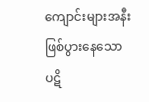ကျောင်းများအနီး ဖြစ်ပွားနေသော ပဋိ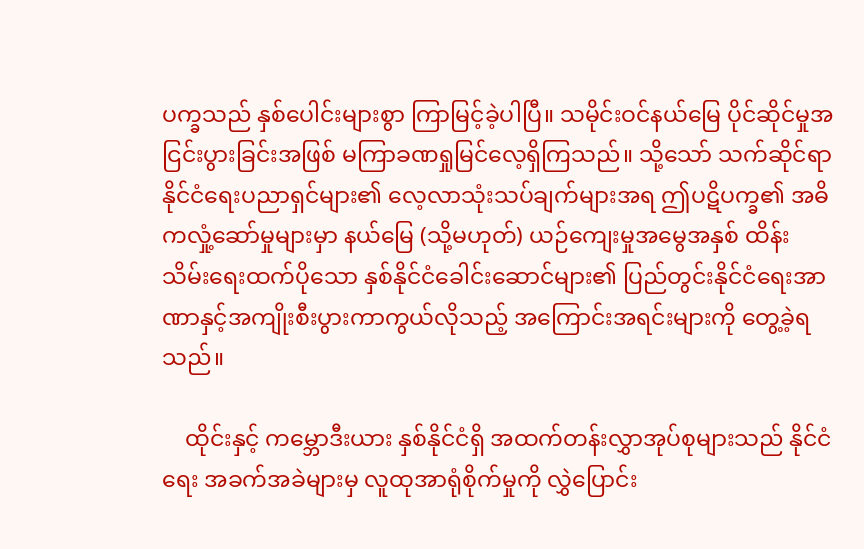ပက္ခသည် နှစ်ပေါင်းများစွာ ကြာမြင့်ခဲ့ပါပြီ။ သမိုင်းဝင်နယ်မြေ ပိုင်ဆိုင်မှုအငြင်းပွားခြင်းအဖြစ် မကြာခဏရှုမြင်လေ့ရှိကြသည်။ သို့သော် သက်ဆိုင်ရာနိုင်ငံရေးပညာရှင်များ၏ လေ့လာသုံးသပ်ချက်များအရ ဤပဋိပက္ခ၏ အဓိကလှုံ့ဆော်မှုများမှာ နယ်မြေ (သို့မဟုတ်) ယဉ်ကျေးမှုအမွေအနှစ် ထိန်းသိမ်းရေးထက်ပိုသော နှစ်နိုင်ငံခေါင်းဆောင်များ၏ ပြည်တွင်းနိုင်ငံရေးအာဏာနှင့်အကျိုးစီးပွားကာကွယ်လိုသည့် အကြောင်းအရင်းများကို တွေ့ခဲ့ရသည်။

    ထိုင်းနှင့် ကမ္ဘောဒီးယား နှစ်နိုင်ငံရှိ အထက်တန်းလွှာအုပ်စုများသည် နိုင်ငံရေး အခက်အခဲများမှ လူထုအာရုံစိုက်မှုကို လွှဲပြောင်း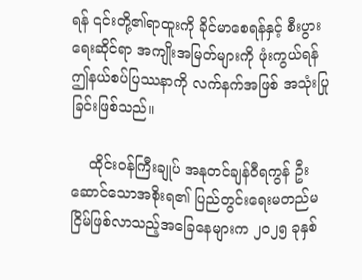ရန် ၎င်းတို့၏ရာထူးကို ခိုင်မာစေရန်နှင့် စီးပွားရေးဆိုင်ရာ အကျိုးအမြတ်များကို ဖုံးကွယ်ရန် ဤနယ်စပ်ပြဿနာကို လက်နက်အဖြစ် အသုံးပြုခြင်းဖြစ်သည်။

    ထိုင်းဝန်ကြီးချုပ် အနုတင်ချန်ဝီရကွန် ဦးဆောင်သောအစိုးရ၏ ပြည်တွင်းရေးမတည်မငြိမ်ဖြစ်လာသည့်အခြေနေများက ၂၀၂၅ ခုနှစ်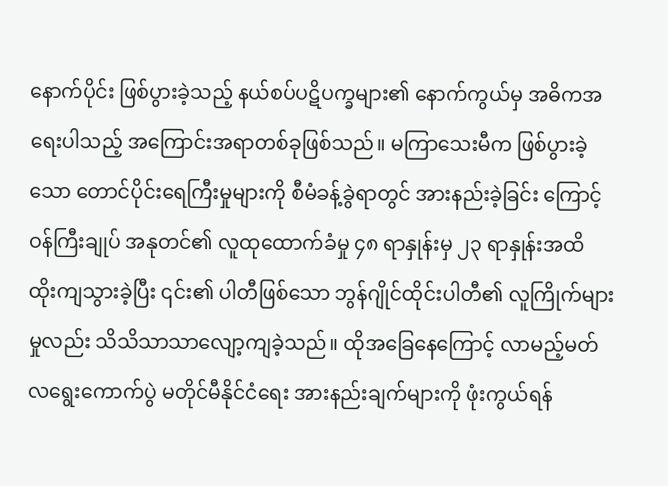နောက်ပိုင်း ဖြစ်ပွားခဲ့သည့် နယ်စပ်ပဋိပက္ခများ၏ နောက်ကွယ်မှ အဓိကအရေးပါသည့် အကြောင်းအရာတစ်ခုဖြစ်သည်။ မကြာသေးမီက ဖြစ်ပွားခဲ့သော တောင်ပိုင်းရေကြီးမှုများကို စီမံခန့်ခွဲရာတွင် အားနည်းခဲ့ခြင်း ကြောင့် ဝန်ကြီးချုပ် အနုတင်၏ လူထုထောက်ခံမှု ၄၈ ရာနှုန်းမှ ၂၃ ရာနှုန်းအထိ ထိုးကျသွားခဲ့ပြီး ၎င်း၏ ပါတီဖြစ်သော ဘွန်ဂျိုင်ထိုင်းပါတီ၏ လူကြိုက်များမှုလည်း သိသိသာသာလျော့ကျခဲ့သည်။ ထိုအခြေနေကြောင့် လာမည့်မတ်လရွေးကောက်ပွဲ မတိုင်မီနိုင်ငံရေး အားနည်းချက်များကို ဖုံးကွယ်ရန်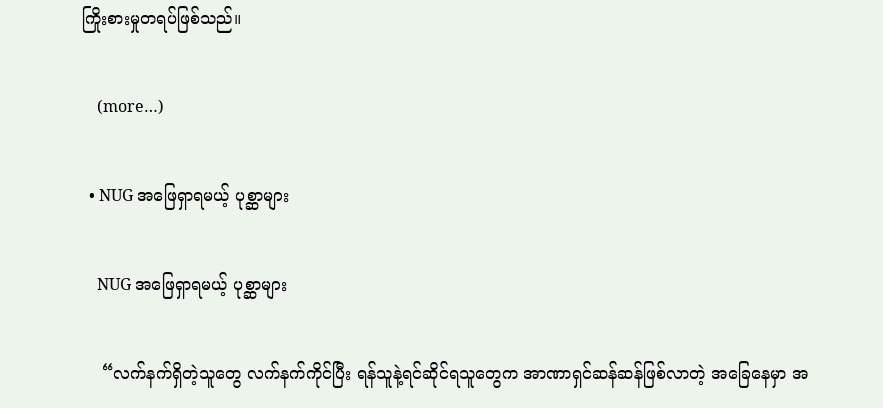ကြိုးစားမှုတရပ်ဖြစ်သည်။

    (more…)

  • NUG အဖြေရှာရမယ့် ပုစ္ဆာများ

    NUG အဖြေရှာရမယ့် ပုစ္ဆာများ

    “လက်နက်ရှိတဲ့သူတွေ လက်နက်ကိုင်ပြီး ရန်သူနဲ့ရင်ဆိုင်ရသူတွေက အာဏာရှင်ဆန်ဆန်ဖြစ်လာတဲ့ အခြေနေမှာ အ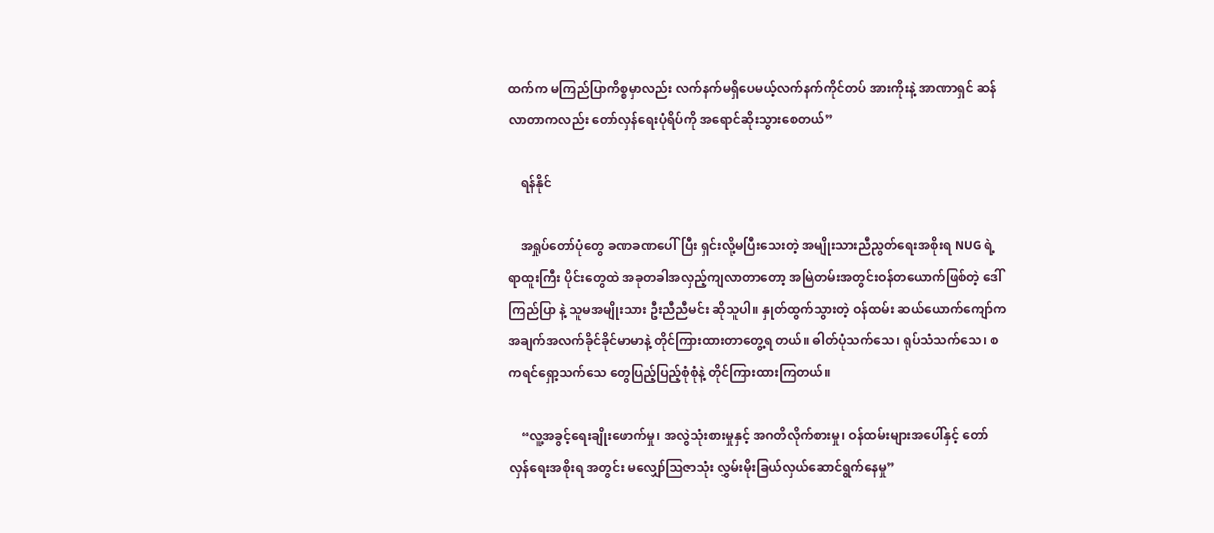ထက်က မကြည်ပြာကိစ္စမှာလည်း လက်နက်မရှိပေမယ့်လက်နက်ကိုင်တပ် အားကိုးနဲ့ အာဏာရှင် ဆန်လာတာကလည်း တော်လှန်ရေးပုံရိပ်ကို အရောင်ဆိုးသွားစေတယ်”

    ရန်နိုင်

    အရှုပ်တော်ပုံတွေ ခဏခဏပေါ်ပြီး ရှင်းလို့မပြီးသေးတဲ့ အမျိုးသားညီညွတ်ရေးအစိုးရ NUG ရဲ့ ရာထူးကြီး ပိုင်းတွေထဲ အခုတခါအလှည့်ကျလာတာတော့ အမြဲတမ်းအတွင်းဝန်တယောက်ဖြစ်တဲ့ ဒေါ်ကြည်ပြာ နဲ့ သူမအမျိုးသား ဦးညီညီမင်း ဆိုသူပါ။ နှုတ်ထွက်သွားတဲ့ ဝန်ထမ်း ဆယ်ယောက်ကျော်က အချက်အလက်ခိုင်ခိုင်မာမာနဲ့ တိုင်ကြားထားတာတွေ့ရ တယ်။ ဓါတ်ပုံသက်သေ၊ ရုပ်သံသက်သေ၊ စကရင်ရှော့သက်သေ တွေပြည့်ပြည့်စုံစုံနဲ့ တိုင်ကြားထားကြတယ်။

    “လူ့အခွင့်ရေးချိုးဖောက်မှု၊ အလွဲသုံးစားမှုနှင့် အဂတိလိုက်စားမှု၊ ဝန်ထမ်းများအပေါ်နှင့် တော်လှန်ရေးအစိုးရ အတွင်း မလျှော်ဩဇာသုံး လွှမ်းမိုးခြယ်လှယ်ဆောင်ရွက်နေမှု”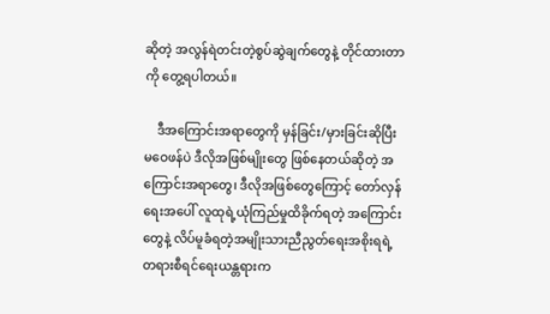ဆိုတဲ့ အလွန်ရဲတင်းတဲ့စွပ်ဆွဲချက်တွေနဲ့ တိုင်ထားတာကို တွေ့ရပါတယ်။

    ဒီအကြောင်းအရာတွေကို မှန်ခြင်း/မှားခြင်းဆိုပြီး မဝေဖန်ပဲ ဒီလိုအဖြစ်မျိုးတွေ ဖြစ်နေတယ်ဆိုတဲ့ အကြောင်းအရာတွေ၊ ဒီလိုအဖြစ်တွေကြောင့် တော်လှန်ရေးအပေါ် လူထုရဲ့ယုံကြည်မှုထိခိုက်ရတဲ့ အကြောင်းတွေနဲ့ လိပ်မူခံရတဲ့အမျိုးသားညီညွတ်ရေးအစိုးရရဲ့ တရားစီရင်ရေးယန္တရားက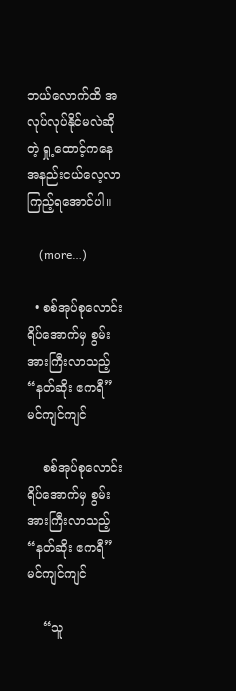ဘယ်လောက်ထိ အလုပ်လုပ်နိုင်မလဲဆိုတဲ့ ရှု့ထောင့်ကနေ အနည်းငယ်လေ့လာကြည့်ရအောင်ပါ။

    (more…)

  • စစ်အုပ်စုလောင်းရိပ်အောက်မှ စွမ်းအားကြီးလာသည့် “နတ်ဆိုး ဧကရီ” မင်ကျင်ကျင်

    စစ်အုပ်စုလောင်းရိပ်အောက်မှ စွမ်းအားကြီးလာသည့် “နတ်ဆိုး ဧကရီ” မင်ကျင်ကျင်

    “သူ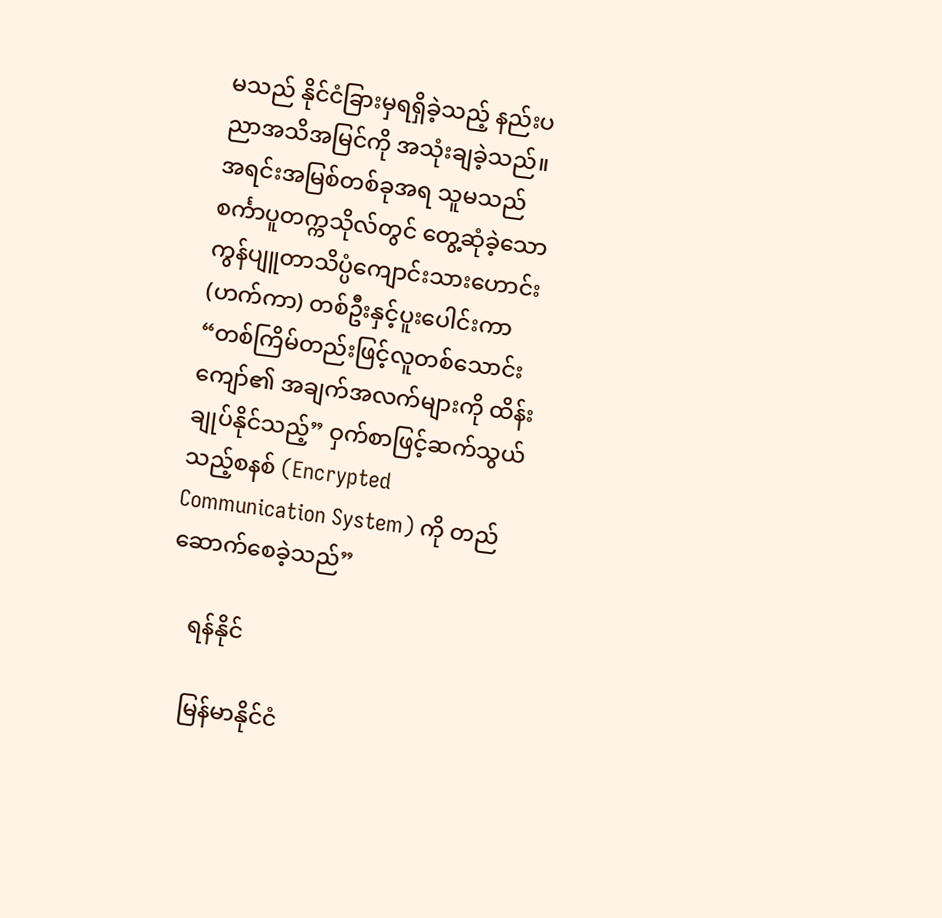မသည် နိုင်ငံခြားမှရရှိခဲ့သည့် နည်းပညာအသိအမြင်ကို အသုံးချခဲ့သည်။ အရင်းအမြစ်တစ်ခုအရ သူမသည် စင်္ကာပူတက္ကသိုလ်တွင် တွေ့ဆုံခဲ့သော ကွန်ပျူတာသိပ္ပံကျောင်းသားဟောင်း (ဟက်ကာ) တစ်ဦးနှင့်ပူးပေါင်းကာ “တစ်ကြိမ်တည်းဖြင့်လူတစ်သောင်းကျော်၏ အချက်အလက်များကို ထိန်းချုပ်နိုင်သည့်” ဝှက်စာဖြင့်ဆက်သွယ်သည့်စနစ် (Encrypted Communication System) ကို တည်ဆောက်စေခဲ့သည်”

    ရန်နိုင်

    မြန်မာနိုင်ငံ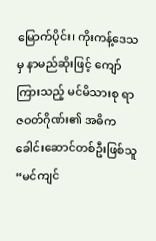မြောက်ပိုင်း၊ ကိုးကန့်ဒေသမှ နာမည်ဆိုးဖြင့် ကျော်ကြားသည့် မင်မိသားစု ရာဇဝတ်ဂိုဏ်း၏ အဓိကခေါင်းဆောင်တစ်ဦးဖြစ်သူ “မင်ကျင်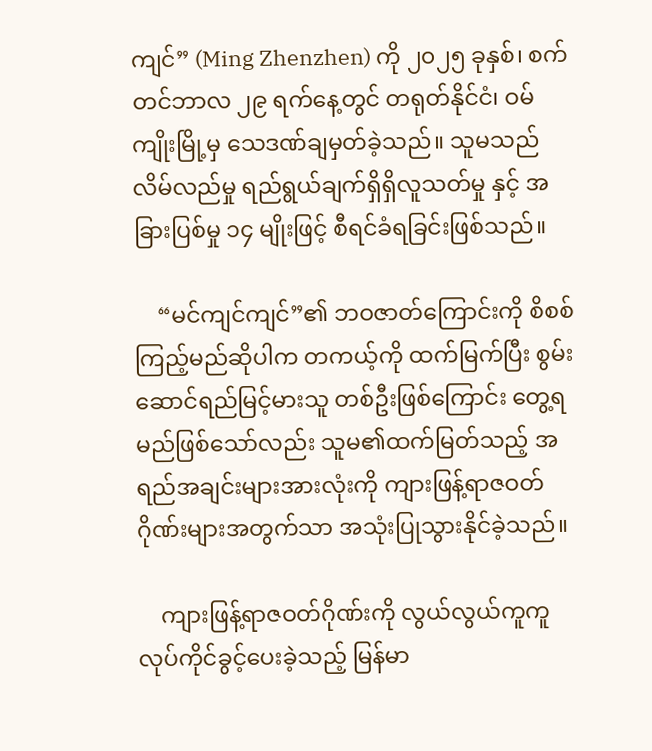ကျင်” (Ming Zhenzhen) ကို ၂၀၂၅ ခုနှစ်၊ စက်တင်ဘာလ ၂၉ ရက်နေ့တွင် တရုတ်နိုင်ငံ၊ ဝမ်ကျိုးမြို့မှ သေဒဏ်ချမှတ်ခဲ့သည်။ သူမသည် လိမ်လည်မှု ရည်ရွယ်ချက်ရှိရှိလူသတ်မှု နှင့် အခြားပြစ်မှု ၁၄ မျိုးဖြင့် စီရင်ခံရခြင်းဖြစ်သည်။

    “မင်ကျင်ကျင်”၏ ဘဝဇာတ်ကြောင်းကို စိစစ်ကြည့်မည်ဆိုပါက တကယ့်ကို ထက်မြက်ပြီး စွမ်းဆောင်ရည်မြင့်မားသူ တစ်ဦးဖြစ်ကြောင်း တွေ့ရမည်ဖြစ်သော်လည်း သူမ၏ထက်မြတ်သည့် အရည်အချင်းများအားလုံးကို ကျားဖြန့်ရာဇဝတ်ဂိုဏ်းများအတွက်သာ အသုံးပြုသွားနိုင်ခဲ့သည်။

    ကျားဖြန့်ရာဇဝတ်ဂိုဏ်းကို လွယ်လွယ်ကူကူလုပ်ကိုင်ခွင့်ပေးခဲ့သည့် မြန်မာ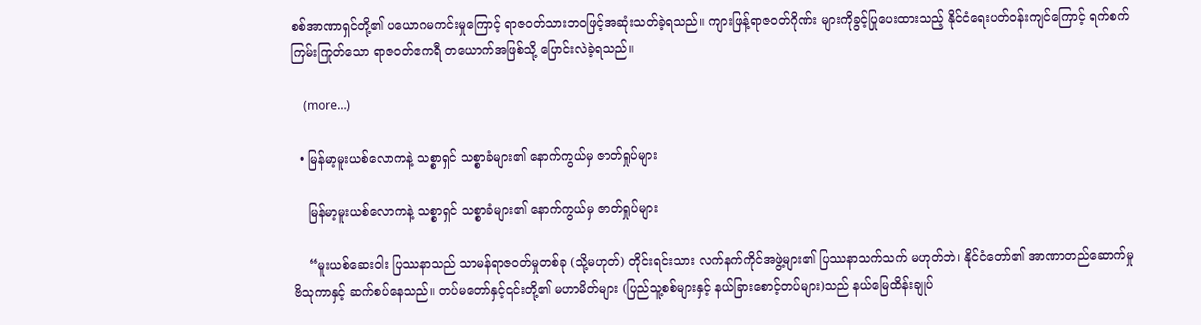စစ်အာဏာရှင်တို့၏ ပယောဂမကင်းမှုကြောင့် ရာဇဝတ်သားဘဝဖြင့်အဆုံးသတ်ခဲ့ရသည်။ ကျားဖြန့်ရာဇဝတ်ဂိုဏ်း များကိုခွင့်ပြုပေးထားသည့် နိုင်ငံရေးပတ်ဝန်းကျင်ကြောင့် ရက်စက်ကြမ်းကြုတ်သော ရာဇဝတ်ဧကရီ တယောက်အဖြစ်သို့ ပြောင်းလဲခဲ့ရသည်။

    (more…)

  • မြန်မာ့မူးယစ်လောကနဲ့ သစ္စာရှင် သစ္စာခံများ၏ နောက်ကွယ်မှ ဇာတ်ရှုပ်များ

    မြန်မာ့မူးယစ်လောကနဲ့ သစ္စာရှင် သစ္စာခံများ၏ နောက်ကွယ်မှ ဇာတ်ရှုပ်များ

    “မူးယစ်ဆေးဝါး ပြဿနာသည် သာမန်ရာဇဝတ်မှုတစ်ခု (သို့မဟုတ်) တိုင်းရင်းသား လက်နက်ကိုင်အဖွဲ့များ၏ ပြဿနာသက်သက် မဟုတ်ဘဲ၊ နိုင်ငံတော်၏ အာဏာတည်ဆောက်မှု ဗိသုကာနှင့် ဆက်စပ်နေသည်။ တပ်မတော်နှင့်၎င်းတို့၏ မဟာမိတ်များ (ပြည်သူ့စစ်များနှင့် နယ်ခြားစောင့်တပ်များ)သည် နယ်မြေထိန်းချုပ်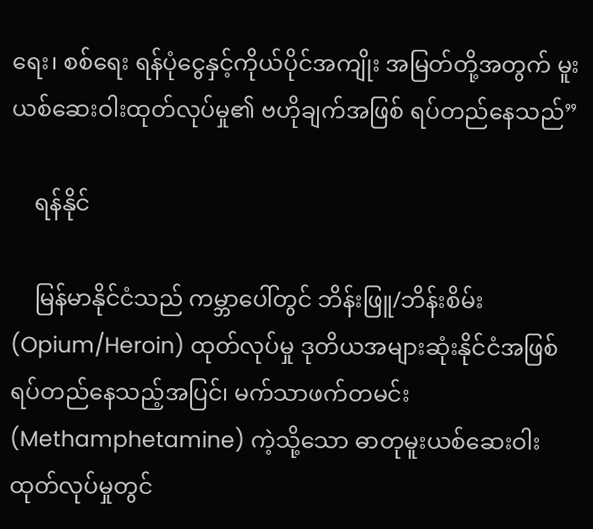ရေး၊ စစ်ရေး ရန်ပုံငွေနှင့်ကိုယ်ပိုင်အကျိုး အမြတ်တို့အတွက် မူးယစ်ဆေးဝါးထုတ်လုပ်မှု၏ ဗဟိုချက်အဖြစ် ရပ်တည်နေသည်”

    ရန်နိုင်

    မြန်မာနိုင်ငံသည် ကမ္ဘာပေါ်တွင် ဘိန်းဖြူ/ဘိန်းစိမ်း (Opium/Heroin) ထုတ်လုပ်မှု ဒုတိယအများဆုံးနိုင်ငံအဖြစ် ရပ်တည်နေသည့်အပြင်၊ မက်သာဖက်တမင်း (Methamphetamine) ကဲ့သို့သော ဓာတုမူးယစ်ဆေးဝါး ထုတ်လုပ်မှုတွင်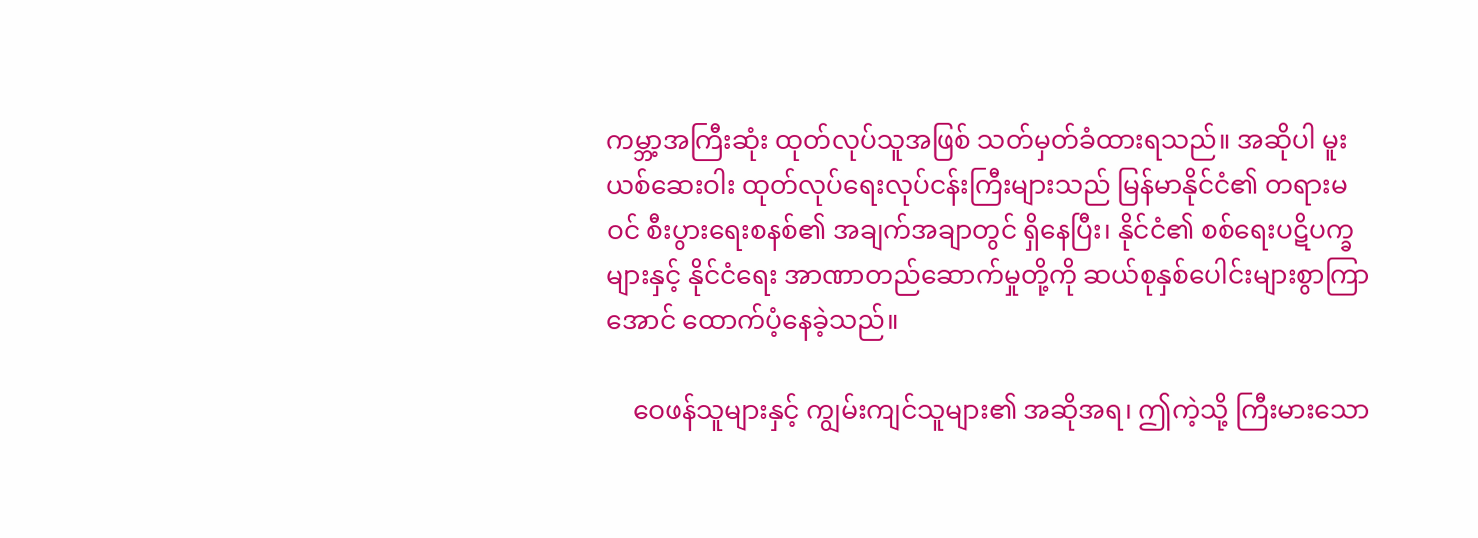ကမ္ဘာ့အကြီးဆုံး ထုတ်လုပ်သူအဖြစ် သတ်မှတ်ခံထားရသည်။ အဆိုပါ မူးယစ်ဆေးဝါး ထုတ်လုပ်ရေးလုပ်ငန်းကြီးများသည် မြန်မာနိုင်ငံ၏ တရားမဝင် စီးပွားရေးစနစ်၏ အချက်အချာတွင် ရှိနေပြီး၊ နိုင်ငံ၏ စစ်ရေးပဋိပက္ခများနှင့် နိုင်ငံရေး အာဏာတည်ဆောက်မှုတို့ကို ဆယ်စုနှစ်ပေါင်းများစွာကြာအောင် ထောက်ပံ့နေခဲ့သည်။

    ဝေဖန်သူများနှင့် ကျွမ်းကျင်သူများ၏ အဆိုအရ၊ ဤကဲ့သို့ ကြီးမားသော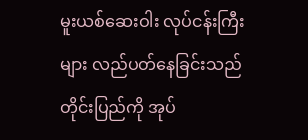မူးယစ်ဆေးဝါး လုပ်ငန်းကြီးများ လည်ပတ်နေခြင်းသည် တိုင်းပြည်ကို အုပ်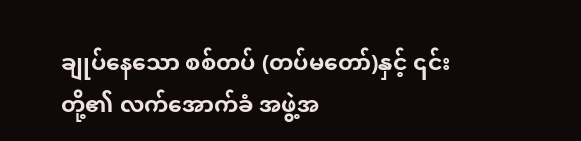ချုပ်နေသော စစ်တပ် (တပ်မတော်)နှင့် ၎င်းတို့၏ လက်အောက်ခံ အဖွဲ့အ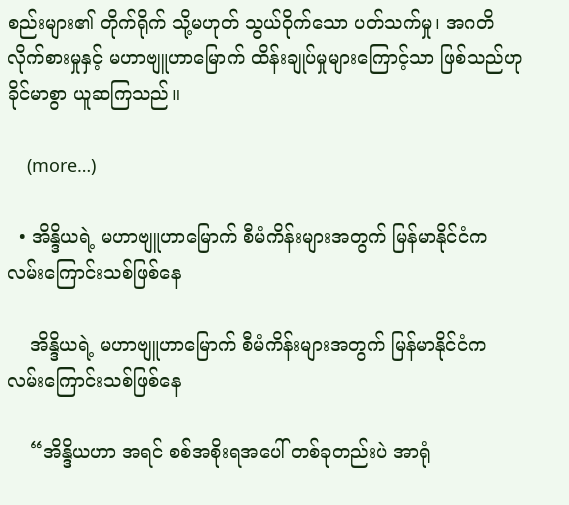စည်းများ၏ တိုက်ရိုက် သို့မဟုတ် သွယ်ဝိုက်သော ပတ်သက်မှု၊ အဂတိလိုက်စားမှုနှင့် မဟာဗျူဟာမြောက် ထိန်းချုပ်မှုများကြောင့်သာ ဖြစ်သည်ဟု ခိုင်မာစွာ ယူဆကြသည်။

    (more…)

  • အိန္ဒိယရဲ့ မဟာဗျူဟာမြောက် စီမံကိန်းများအတွက် မြန်မာနိုင်ငံက လမ်းကြောင်းသစ်ဖြစ်နေ

    အိန္ဒိယရဲ့ မဟာဗျူဟာမြောက် စီမံကိန်းများအတွက် မြန်မာနိုင်ငံက လမ်းကြောင်းသစ်ဖြစ်နေ

    “အိန္ဒိယဟာ အရင် စစ်အစိုးရအပေါ် တစ်ခုတည်းပဲ အာရုံ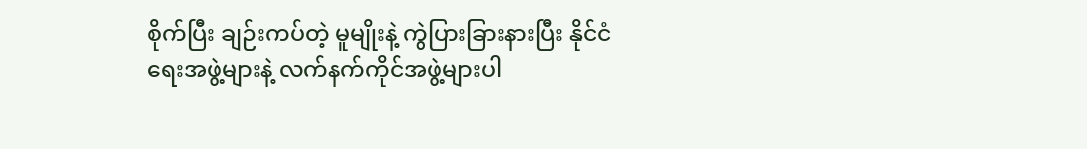စိုက်ပြီး ချဉ်းကပ်တဲ့ မူမျိုးနဲ့ ကွဲပြားခြားနားပြီး နိုင်ငံရေးအဖွဲ့များနဲ့ လက်နက်ကိုင်အဖွဲ့များပါ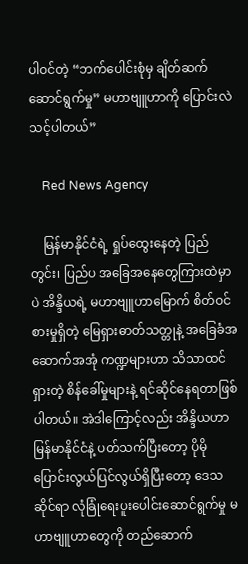ပါဝင်တဲ့ “ဘက်ပေါင်းစုံမှ ချိတ်ဆက်ဆောင်ရွက်မှု” မဟာဗျူဟာကို ပြောင်းလဲသင့်ပါတယ်”

    Red News Agency

    မြန်မာနိုင်ငံရဲ့ ရှုပ်ထွေးနေတဲ့ ပြည်တွင်း၊ ပြည်ပ အခြေအနေတွေကြားထဲမှာပဲ အိန္ဒိယရဲ့ မဟာဗျူဟာမြောက် စိတ်ဝင်စားမှုရှိတဲ့ မြေရှားဓာတ်သတ္တုနဲ့ အခြေခံအဆောက်အအုံ ကဏ္ဍများဟာ သိသာထင်ရှားတဲ့ စိန်ခေါ်မှုများနဲ့ ရင်ဆိုင်နေရတာဖြစ်ပါတယ်။ အဲဒါကြောင့်လည်း အိန္ဒိယဟာ မြန်မာနိုင်ငံနဲ့ ပတ်သက်ပြီးတော့ ပိုမိုပြောင်းလွယ်ပြင်လွယ်ရှိပြီးတော့ ဒေသဆိုင်ရာ လုံခြုံရေးပူးပေါင်းဆောင်ရွက်မှု မဟာဗျူဟာတွေကို တည်ဆောက်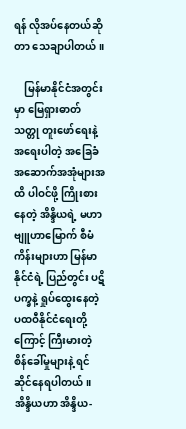ရန် လိုအပ်နေတယ်ဆိုတာ သေချာပါတယ်။

    မြန်မာနိုင်ငံအတွင်းမှာ မြေရှားဓာတ်သတ္တု တူးဖော်ရေးနဲ့ အရေးပါတဲ့ အခြေခံအဆောက်အအုံများအထိ ပါဝင်ဖို့ ကြိုးစားနေတဲ့ အိန္ဒိယရဲ့ မဟာဗျူဟာမြောက် စီမံကိန်းများဟာ မြန်မာ နိုင်ငံရဲ့ ပြည်တွင်း ပဋိပက္ခနဲ့ ရှုပ်ထွေးနေတဲ့ ပထဝီနိုင်ငံရေးတို့ကြောင့် ကြီးမားတဲ့ စိန်ခေါ်မှုများနဲ့ ရင်ဆိုင်နေရပါတယ်။ အိန္ဒိယဟာ အိန္ဒိယ-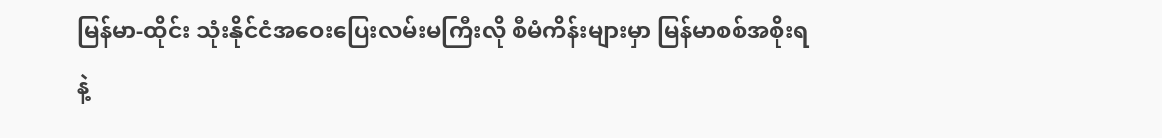မြန်မာ-ထိုင်း သုံးနိုင်ငံအဝေးပြေးလမ်းမကြီးလို စီမံကိန်းများမှာ မြန်မာစစ်အစိုးရနဲ့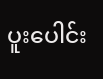ပူးပေါင်း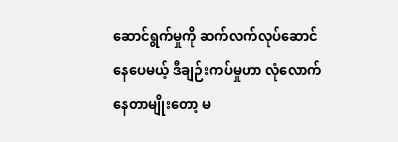ဆောင်ရွက်မှုကို ဆက်လက်လုပ်ဆောင်နေပေမယ့် ဒီချဉ်းကပ်မှုဟာ လုံလောက်နေတာမျိုးတော့ မ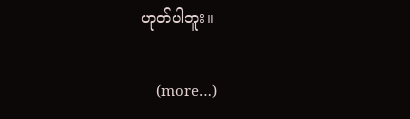ဟုတ်ပါဘူး။

    (more…)